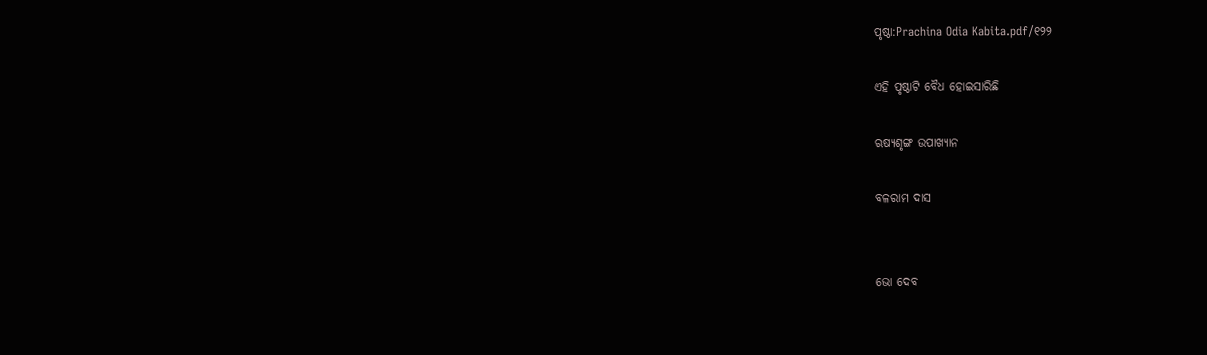ପୃଷ୍ଠା:Prachina Odia Kabita.pdf/୧୨୨

ଏହି ପୃଷ୍ଠାଟି ବୈଧ ହୋଇସାରିଛି

ଋଷ୍ୟଶୃଙ୍ଗ ଉପାଖ୍ୟାନ

ବଳରାମ ଦାସ


ଭୋ ଦେବ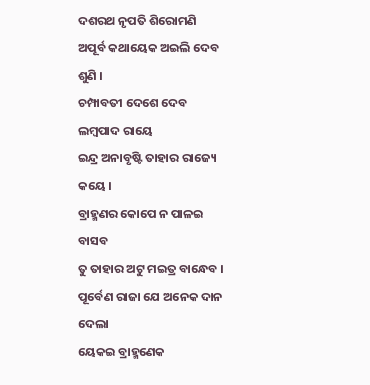ଦଶରଥ ନୃପତି ଶିରୋମଣି
ଅପୂର୍ବ କଥାୟେକ ଅଇଲି ଦେବ ଶୁଣି ।
ଚମ୍ପାବତୀ ଦେଶେ ଦେବ ଲମ୍ବପାଦ ରାୟେ
ଇନ୍ଦ୍ର ଅନାବୃଷ୍ଟି ତାହାର ରାଜ୍ୟେ କୟେ ।
ବ୍ରାହ୍ମଣର କୋପେ ନ ପାଳଇ ବାସବ
ତୁ ତାହାର ଅଟୁ ମଇତ୍ର ବାନ୍ଧେବ ।
ପୂର୍ବେଣ ରାଜା ଯେ ଅନେକ ଦାନ ଦେଲା
ୟେକଇ ବ୍ରାହ୍ମଣେକ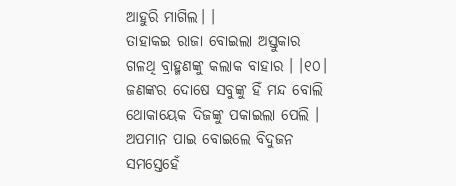ଆହୁରି ମାଗିଲ। ।
ତାହାକଇ ରାଜା ବୋଇଲା ଅସ୍ତୁକାର
ଗଳଥି ବ୍ରାହ୍ମଣଙ୍କୁ କଲାକ ବାହାର । ।୧୦।
ଜଣଙ୍କର ଦୋଷେ ସବୁଙ୍କୁ ହିଁ ମନ୍ଦ ବୋଲି
ଥୋକାୟେକ ଦିଜଙ୍କୁ ପକାଇଲା ପେଲି ।
ଅପମାନ ପାଇ ବୋଇଲେ ବିଦୁଜନ
ସମସ୍ତେହେଁ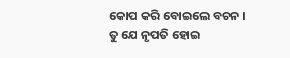କୋପ କରି ବୋଇଲେ ବଚନ ।
ତୁ ଯେ ନୃପତି ହୋଇ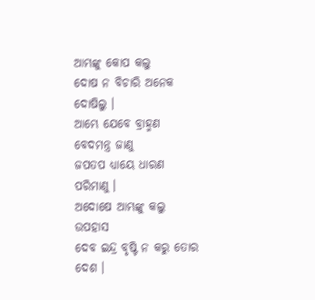ଆମ୍ଭଙ୍କୁ କୋପ କଲୁ
ଦୋଷ ନ ବିଚାରି ଅନେକ ଦୋଷିଲୁ ।
ଆମ୍ଭେ ଯେବେ ବ୍ରାହ୍ମଣ ବେଦମନ୍ତ୍ର ଜାଣୁ
ଜପତପ ଧ୍ୟାୟେ ଧାରଣ ପରିମାଣୁ ।
ଅଦୋଷେ ଆମ୍ଭଙ୍କୁ କଲୁ ଉପହାସ
ଦେବ ଇନ୍ଦ୍ର ବୃଷ୍ଟି ନ କରୁ ତୋର ଦେଶ ।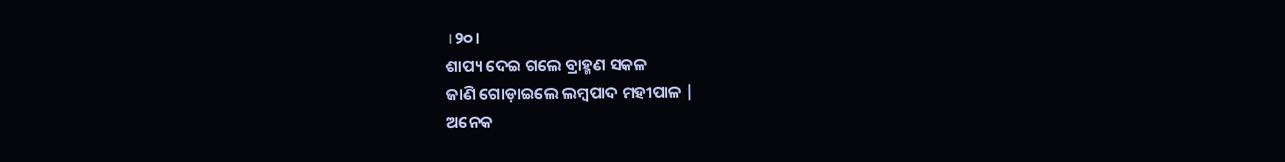।୨୦।
ଶାପ୍ୟ ଦେଇ ଗଲେ ବ୍ରାହ୍ମଣ ସକଳ
ଜାଣି ଗୋଡ଼ାଇଲେ ଲମ୍ବପାଦ ମହୀପାଳ |
ଅନେକ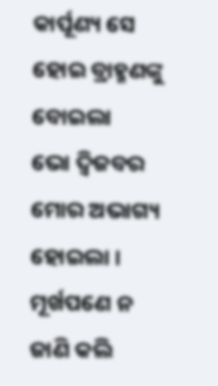କାର୍ପୂଣ୍ୟ ସେ ହୋଇ ବ୍ରାହ୍ମଣଙ୍କୁ ବୋଇଲା
ଭୋ ଦ୍ୱିଜବର ମୋର ଅଭାଗ୍ୟ ହୋଇଲା ।
ମୂର୍ଖପଣେ ନ ଜାଣି କଲି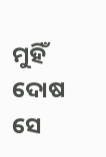ମୁହିଁ ଦୋଷ
ସେ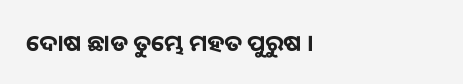ଦୋଷ ଛାଡ ତୁମ୍ଭେ ମହତ ପୁରୁଷ ।